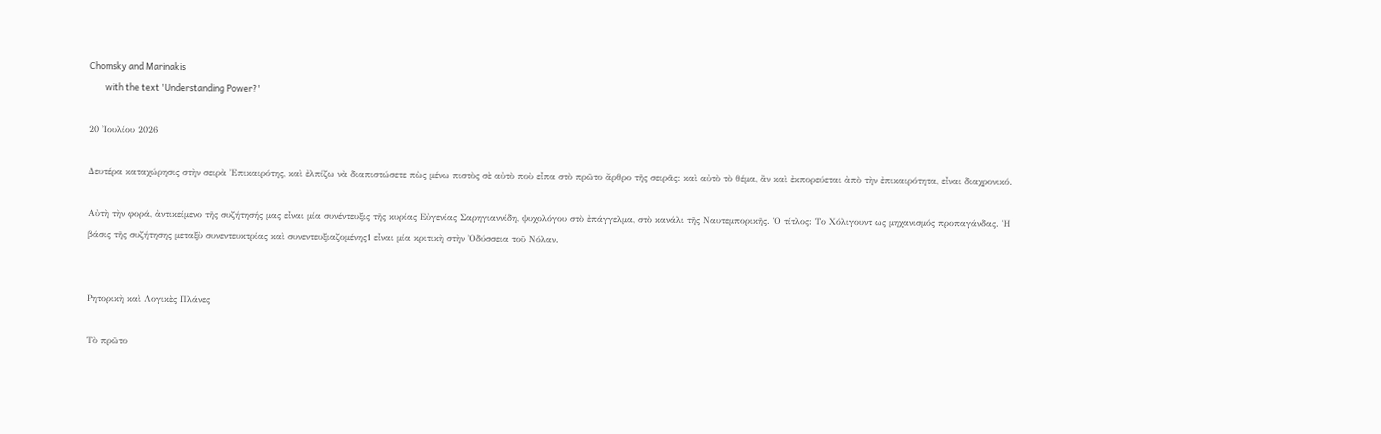Chomsky and Marinakis
        with the text 'Understanding Power?'

20 Ἰουλίου 2026

Δευτέρα καταχώρησις στὴν σειρὰ Ἐπικαιρότης, καὶ ἐλπίζω νὰ διαπιστώσετε πὼς μένω πιστὸς σὲ αὐτὸ ποὺ εἶπα στὸ πρῶτο ἄρθρο τῆς σειρᾶς: καὶ αὐτὸ τὸ θέμα, ἂν καὶ ἐκπορεύεται ἀπὸ τὴν ἐπικαιρότητα, εἶναι διαχρονικό.

Αὐτὴ τὴν φορά, ἀντικείμενο τῆς συζήτησής μας εἶναι μία συνέντευξις τῆς κυρίας Εὐγενίας Σαρηγιαννίδη, ψυχολόγου στὸ ἐπάγγελμα, στὸ κανάλι τῆς Ναυτεμπορικῆς. Ὁ τίτλος: Το Χόλιγουντ ως μηχανισμός προπαγάνδας. Ἡ βάσις τῆς συζήτησης μεταξὺ συνεντευκτρίας καὶ συνεντευξιαζομένης1 εἶναι μία κριτικὴ στὴν Ὀδύσσεια τοῦ Νόλαν.


Ρητορικὴ καὶ Λογικὲς Πλάνες

Τὸ πρῶτο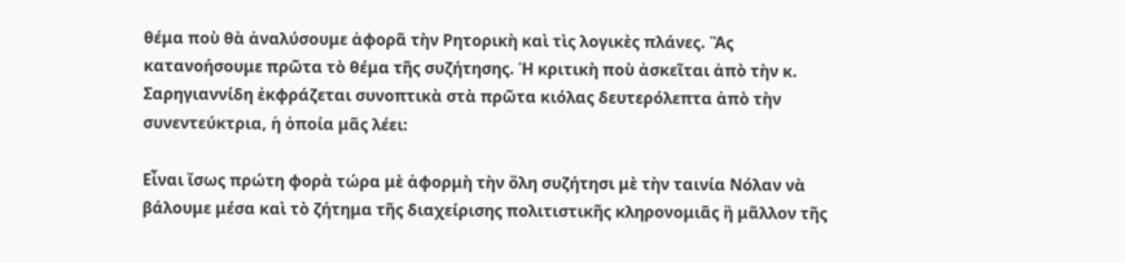θέμα ποὺ θὰ ἀναλύσουμε ἀφορᾶ τὴν Ρητορικὴ καὶ τὶς λογικὲς πλάνες. Ἂς κατανοήσουμε πρῶτα τὸ θέμα τῆς συζήτησης. Ἡ κριτικὴ ποὺ ἀσκεῖται ἀπὸ τὴν κ. Σαρηγιαννίδη ἐκφράζεται συνοπτικὰ στὰ πρῶτα κιόλας δευτερόλεπτα ἀπὸ τὴν συνεντεύκτρια, ἡ ὁποία μᾶς λέει:

Εἶναι ἴσως πρώτη φορὰ τώρα μὲ ἀφορμὴ τὴν ὅλη συζήτησι μὲ τὴν ταινία Νόλαν νὰ βάλουμε μέσα καὶ τὸ ζήτημα τῆς διαχείρισης πολιτιστικῆς κληρονομιᾶς ἢ μᾶλλον τῆς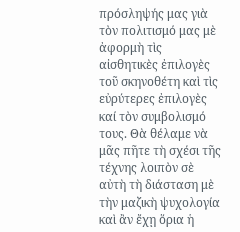πρόσληψής μας γιὰ τὸν πολιτισμό μας μὲ ἀφορμὴ τὶς αἰσθητικὲς ἐπιλογὲς τοῦ σκηνοθέτη καὶ τὶς εὐρύτερες ἐπιλογὲς καί τὸν συμβολισμό τους. Θὰ θέλαμε νὰ μᾶς πῆτε τὴ σχέσι τῆς τέχνης λοιπὸν σὲ αὐτὴ τὴ διάσταση μὲ τὴν μαζικὴ ψυχολογία καὶ ἂν ἔχῃ ὅρια ἡ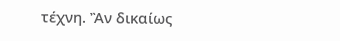τέχνη. Ἂν δικαίως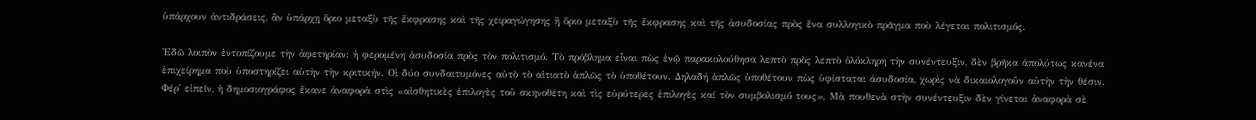ὑπάρχουν ἀντιδράσεις, ἂν ὑπάρχῃ ὅριο μεταξὺ τῆς ἔκφρασης καὶ τῆς χειραγώγησης ἢ ὅριο μεταξὺ τῆς ἔκφρασης καὶ τῆς ἀσυδοσίας πρὸς ἕνα συλλογικὸ πρᾶγμα ποὺ λέγεται πολιτισμός.

Ἐδῶ λοιπὸν ἐντοπίζουμε τὴν ἀφετηρίαν: ἡ φερομένη ἀσυδοσία πρὸς τὸν πολιτισμό. Τὸ πρόβλημα εἶναι πὼς ἐνῷ παρακολούθησα λεπτὸ πρὸς λεπτὸ ὁλόκληρη τὴν συνέντευξιν, δὲν βρῆκα ἀπολύτως κανένα ἐπιχείρημα ποὺ ὑποστηρίζει αὐτὴν τὴν κριτικήν. Οἱ δύο συνδαιτυμόνες αὐτὸ τὸ αἰτιατὸ ἁπλῶς τὸ ὑποθέτουν. Δηλαδή ἁπλῶς ὑποθέτουν πὼς ὑφίσταται ἀσυδοσία, χωρὶς νὰ δικαιολογοῦν αὐτὴν τὴν θέσιν. Φέρ᾽ εἰπεῖν, ἡ δημοσιογράφος ἔκανε ἀναφορὰ στὶς «αἰσθητικὲς ἐπιλογὲς τοῦ σκηνοθέτη καὶ τὶς εὐρύτερες ἐπιλογὲς καί τὸν συμβολισμό τους». Μὰ πουθενὰ στὴν συνέντευξιν δὲν γίνεται ἀναφορὰ σὲ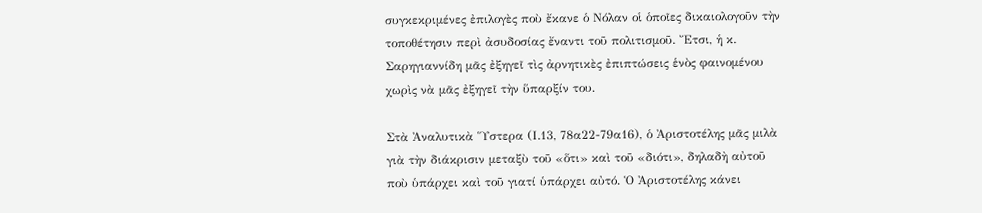συγκεκριμένες ἐπιλογὲς ποὺ ἔκανε ὁ Νόλαν οἱ ὁποῖες δικαιολογοῦν τὴν τοποθέτησιν περὶ ἀσυδοσίας ἔναντι τοῦ πολιτισμοῦ. Ἔτσι, ἡ κ. Σαρηγιαννίδη μᾶς ἐξηγεῖ τὶς ἀρνητικὲς ἐπιπτώσεις ἑνὸς φαινομένου χωρὶς νὰ μᾶς ἐξηγεῖ τὴν ὕπαρξίν του.

Στὰ Ἀναλυτικὰ Ὕστερα (Ι.13, 78α22-79α16), ὁ Ἀριστοτέλης μᾶς μιλὰ γιὰ τὴν διάκρισιν μεταξὺ τοῦ «ὅτι» καὶ τοῦ «διότι», δηλαδὴ αὐτοῦ ποὺ ὑπάρχει καὶ τοῦ γιατί ὑπάρχει αὐτό. Ὁ Ἀριστοτέλης κάνει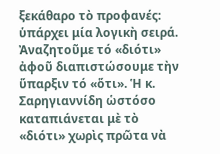ξεκάθαρο τὸ προφανές: ὑπάρχει μία λογικὴ σειρά. Ἀναζητοῦμε τό «διότι» ἀφοῦ διαπιστώσουμε τὴν ὕπαρξιν τό «ὅτι». Ἡ κ. Σαρηγιαννίδη ὡστόσο καταπιάνεται μὲ τὸ «διότι» χωρὶς πρῶτα νὰ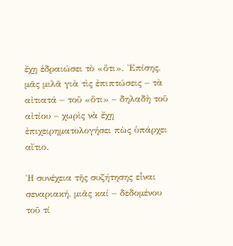ἔχῃ ἑδραιώσει τὸ «ὅτι». Ἐπίσης, μᾶς μιλᾶ γιὰ τὶς ἐπιπτώσεις – τὰ αἰτιατά – τοῦ «ὅτι» – δηλαδὴ τοῦ αἰτίου – χωρὶς νὰ ἔχῃ ἐπιχειρηματολογήσει πὼς ὑπάρχει αἴτιο.

Ἡ συνέχεια τῆς συζήτησης εἶναι σεναριακή, μιᾶς καί – δεδομένου τοῦ τί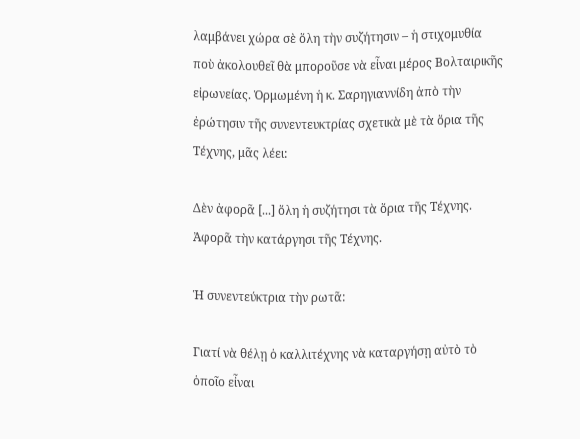λαμβάνει χώρα σὲ ὅλη τὴν συζήτησιν – ἡ στιχομυθία ποὺ ἀκολουθεῖ θὰ μποροῦσε νὰ εἶναι μέρος Βολταιρικῆς εἰρωνείας. Ὁρμωμένη ἡ κ. Σαρηγιαννίδη ἀπὸ τὴν ἐρώτησιν τῆς συνεντευκτρίας σχετικὰ μὲ τὰ ὅρια τῆς Τέχνης, μᾶς λέει:

Δὲν ἀφορᾶ [...] ὅλη ἡ συζήτησι τὰ ὅρια τῆς Τέχνης. Ἀφορᾶ τὴν κατάργησι τῆς Τέχνης.

Ἡ συνεντεύκτρια τὴν ρωτᾶ:

Γιατί νὰ θέλῃ ὁ καλλιτέχνης νὰ καταργήσῃ αὐτὸ τὸ ὁποῖο εἶναι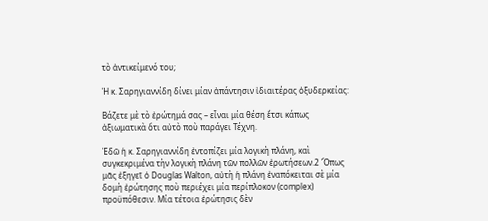τὸ ἀντικείμενό του;

Ἡ κ. Σαρηγιαννίδη δίνει μίαν ἀπάντησιν ἰδιαιτέρας ὀξυδερκείας:

Βάζετε μὲ τὸ ἐρώτημά σας – εἶναι μία θέση ἔτσι κάπως ἀξιωματικὰ ὅτι αὐτὸ ποὺ παράγει Τέχνη.

Ἐδῶ ἡ κ. Σαρηγιαννίδη ἐντοπίζει μία λογικὴ πλάνη, καὶ συγκεκριμένα τὴν λογικὴ πλάνη τῶν πολλῶν ἐρωτήσεων.2 Ὅπως μᾶς ἐξηγεῖ ὁ Douglas Walton, αὐτὴ ἡ πλάνη ἐναπόκειται σὲ μία δομὴ ἐρώτησης ποὺ περιέχει μία περίπλοκον (complex) προϋπόθεσιν. Μία τέτοια ἐρώτησις δὲν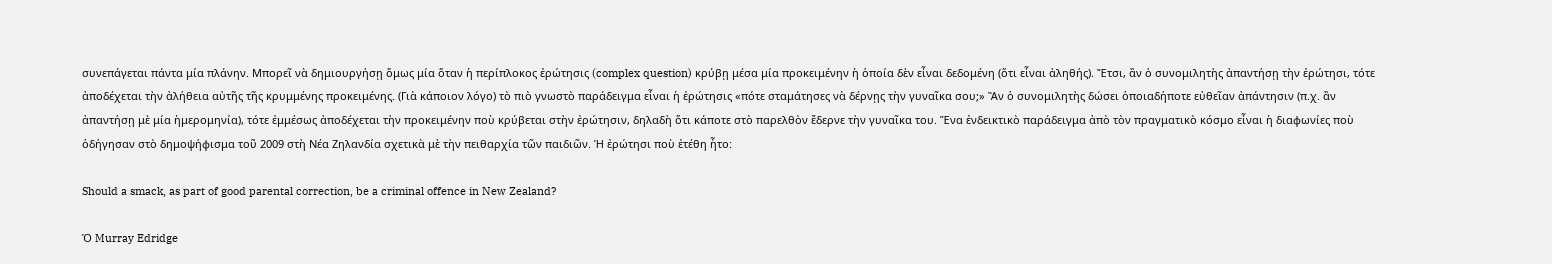συνεπάγεται πάντα μία πλάνην. Μπορεῖ νὰ δημιουργήσῃ ὅμως μία ὅταν ἡ περίπλοκος ἐρώτησις (complex question) κρύβῃ μέσα μία προκειμένην ἡ ὁποία δὲν εἶναι δεδομένη (ὅτι εἶναι ἀληθής). Ἔτσι, ἂν ὁ συνομιλητὴς ἀπαντήσῃ τὴν ἐρώτησι, τότε ἀποδέχεται τὴν ἀλήθεια αὐτῆς τῆς κρυμμένης προκειμένης. (Γιὰ κάποιον λόγο) τὸ πιὸ γνωστὸ παράδειγμα εἶναι ἡ ἐρώτησις «πότε σταμάτησες νὰ δέρνῃς τὴν γυναῖκα σου;» Ἂν ὁ συνομιλητὴς δώσει ὁποιαδήποτε εὐθεῖαν ἀπάντησιν (π.χ. ἂν ἀπαντήσῃ μὲ μία ἡμερομηνία), τότε ἐμμέσως ἀποδέχεται τὴν προκειμένην ποὺ κρύβεται στὴν ἐρώτησιν, δηλαδὴ ὅτι κάποτε στὸ παρελθὸν ἔδερνε τὴν γυναῖκα του. Ἕνα ἐνδεικτικὸ παράδειγμα ἀπὸ τὸν πραγματικὸ κόσμο εἶναι ἡ διαφωνίες ποὺ ὁδήγησαν στὸ δημοψήφισμα τοῦ 2009 στὴ Νέα Ζηλανδία σχετικὰ μὲ τὴν πειθαρχία τῶν παιδιῶν. Ἡ ἐρώτησι ποὺ ἐτέθη ἦτο:

Should a smack, as part of good parental correction, be a criminal offence in New Zealand?

Ὁ Murray Edridge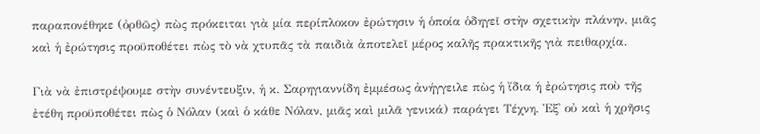παραπονέθηκε (ὀρθῶς) πὼς πρόκειται γιὰ μία περίπλοκον ἐρώτησιν ἡ ὁποία ὁδηγεῖ στὴν σχετικὴν πλάνην, μιᾶς καὶ ἡ ἐρώτησις προϋποθέτει πὼς τὸ νὰ χτυπᾶς τὰ παιδιὰ ἀποτελεῖ μέρος καλῆς πρακτικῆς γιὰ πειθαρχία.

Γιὰ νὰ ἐπιστρέψουμε στὴν συνέντευξιν, ἡ κ. Σαρηγιαννίδη ἐμμέσως ἀνήγγειλε πὼς ἡ ἴδια ἡ ἐρώτησις ποὺ τῆς ἐτέθη προϋποθέτει πὼς ὁ Νόλαν (καὶ ὁ κάθε Νόλαν, μιᾶς καὶ μιλᾶ γενικά) παράγει Τέχνη. Ἐξ᾽ οὐ καὶ ἡ χρῆσις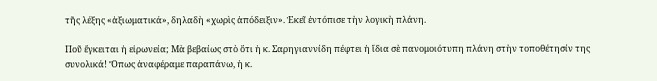τῆς λέξης «ἀξιωματικά», δηλαδὴ «χωρὶς ἀπόδειξιν». Ἐκεῖ ἐντόπισε τὴν λογικὴ πλάνη.

Ποῦ ἔγκειται ἡ εἰρωνεία; Μὰ βεβαίως στὸ ὅτι ἡ κ. Σαρηγιαννίδη πέφτει ἡ ἴδια σὲ πανομοιότυπη πλάνη στὴν τοποθέτησίν της συνολικά! Ὅπως ἀναφέραμε παραπάνω, ἡ κ.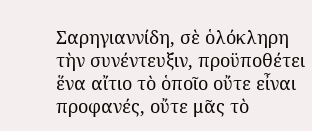Σαρηγιαννίδη, σὲ ὁλόκληρη τὴν συνέντευξιν, προϋποθέτει ἕνα αἴτιο τὸ ὁποῖο οὔτε εἶναι προφανές, οὔτε μᾶς τὸ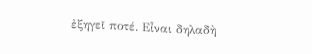ἐξηγεῖ ποτέ. Εἶναι δηλαδὴ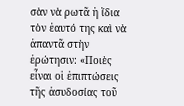σὰν νὰ ρωτᾶ ἡ ἴδια τὸν ἑαυτό της καὶ νὰ ἀπαντᾶ στὴν ἐρώτησιν: «Ποιὲς εἶναι οἱ ἐπιπτώσεις τῆς ἀσυδοσίας τοῦ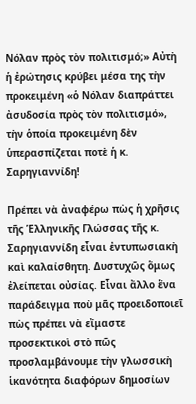Νόλαν πρὸς τὸν πολιτισμό;» Αὐτὴ ἡ ἐρώτησις κρύβει μέσα της τὴν προκειμένη «ὁ Νόλαν διαπράττει ἀσυδοσία πρὸς τὸν πολιτισμό», τὴν ὁποία προκειμένη δὲν ὑπερασπίζεται ποτὲ ἡ κ. Σαρηγιαννίδη!

Πρέπει νὰ ἀναφέρω πὼς ἡ χρῆσις τῆς Ἑλληνικῆς Γλώσσας τῆς κ. Σαρηγιαννίδη εἶναι ἐντυπωσιακὴ καὶ καλαίσθητη. Δυστυχῶς ὅμως ἐλείπεται οὐσίας. Εἶναι ἄλλο ἕνα παράδειγμα ποὺ μᾶς προειδοποιεῖ πὼς πρέπει νὰ εἴμαστε προσεκτικοὶ στὸ πῶς προσλαμβάνουμε τὴν γλωσσικὴ ἱκανότητα διαφόρων δημοσίων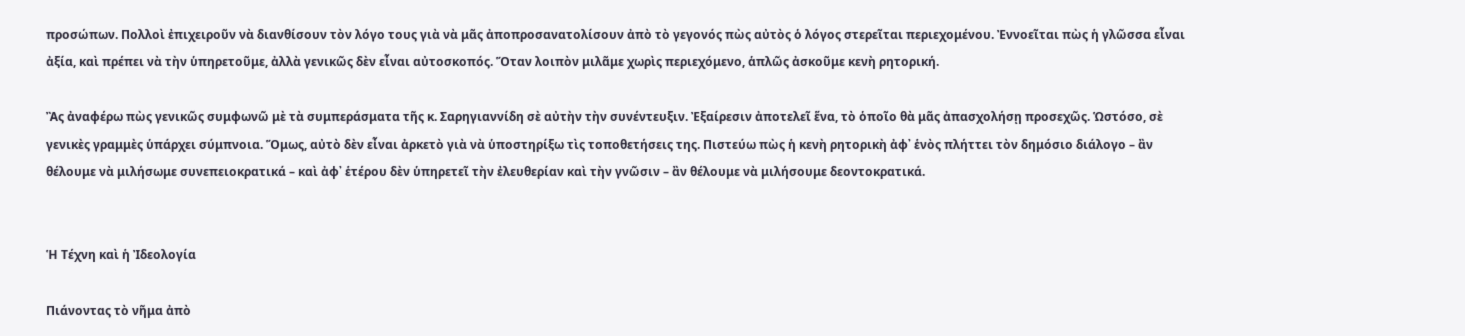προσώπων. Πολλοὶ ἐπιχειροῦν νὰ διανθίσουν τὸν λόγο τους γιὰ νὰ μᾶς ἀποπροσανατολίσουν ἀπὸ τὸ γεγονός πὼς αὐτὸς ὁ λόγος στερεῖται περιεχομένου. Ἐννοεῖται πὼς ἡ γλῶσσα εἶναι ἀξία, καὶ πρέπει νὰ τὴν ὑπηρετοῦμε, ἀλλὰ γενικῶς δὲν εἶναι αὐτοσκοπός. Ὅταν λοιπὸν μιλᾶμε χωρὶς περιεχόμενο, ἁπλῶς ἀσκοῦμε κενὴ ρητορική.

Ἂς ἀναφέρω πὼς γενικῶς συμφωνῶ μὲ τὰ συμπεράσματα τῆς κ. Σαρηγιαννίδη σὲ αὐτὴν τὴν συνέντευξιν. Ἐξαίρεσιν ἀποτελεῖ ἕνα, τὸ ὁποῖο θὰ μᾶς ἀπασχολήσῃ προσεχῶς. Ὡστόσο, σὲ γενικὲς γραμμὲς ὑπάρχει σύμπνοια. Ὅμως, αὐτὸ δὲν εἶναι ἀρκετὸ γιὰ νὰ ὑποστηρίξω τὶς τοποθετήσεις της. Πιστεύω πὼς ἡ κενὴ ρητορικὴ ἀφ᾽ ἑνὸς πλήττει τὸν δημόσιο διάλογο – ἂν θέλουμε νὰ μιλήσωμε συνεπειοκρατικά – καὶ ἀφ᾽ ἑτέρου δὲν ὑπηρετεῖ τὴν ἐλευθερίαν καὶ τὴν γνῶσιν – ἂν θέλουμε νὰ μιλήσουμε δεοντοκρατικά.


Ἡ Τέχνη καὶ ἡ Ἰδεολογία

Πιάνοντας τὸ νῆμα ἀπὸ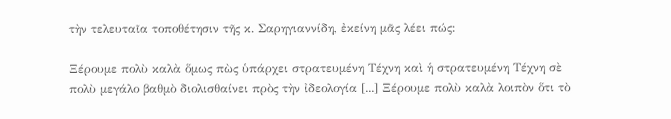τὴν τελευταῖα τοποθέτησιν τῆς κ. Σαρηγιαννίδη, ἐκείνη μᾶς λέει πώς:

Ξέρουμε πολὺ καλὰ ὅμως πὼς ὑπάρχει στρατευμένη Τέχνη καὶ ἡ στρατευμένη Τέχνη σὲ πολὺ μεγάλο βαθμὸ διολισθαίνει πρὸς τὴν ἰδεολογία [...] Ξέρουμε πολὺ καλὰ λοιπὸν ὅτι τὸ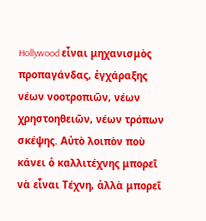Hollywood εἶναι μηχανισμὸς προπαγάνδας, ἐγχάραξης νέων νοοτροπιῶν, νέων χρηστοηθειῶν, νέων τρόπων σκέψης. Αὐτὸ λοιπὸν ποὺ κάνει ὁ καλλιτέχνης μπορεῖ νὰ εἶναι Τέχνη, ἀλλὰ μπορεῖ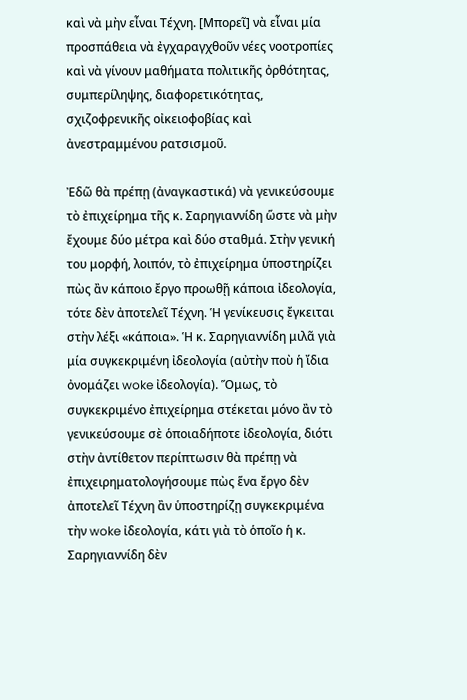καὶ νὰ μὴν εἶναι Τέχνη. [Μπορεῖ] νὰ εἶναι μία προσπάθεια νὰ ἐγχαραγχθοῦν νέες νοοτροπίες καὶ νὰ γίνουν μαθήματα πολιτικῆς ὀρθότητας, συμπερίληψης, διαφορετικότητας, σχιζοφρενικῆς οἰκειοφοβίας καὶ ἀνεστραμμένου ρατσισμοῦ.

Ἐδῶ θὰ πρέπῃ (ἀναγκαστικά) νὰ γενικεύσουμε τὸ ἐπιχείρημα τῆς κ. Σαρηγιαννίδη ὥστε νὰ μὴν ἔχουμε δύο μέτρα καὶ δύο σταθμά. Στὴν γενική του μορφή, λοιπόν, τὸ ἐπιχείρημα ὑποστηρίζει πὼς ἂν κάποιο ἔργο προωθῇ κάποια ἰδεολογία, τότε δὲν ἀποτελεῖ Τέχνη. Ἡ γενίκευσις ἔγκειται στὴν λέξι «κάποια». Ἡ κ. Σαρηγιαννίδη μιλᾶ γιὰ μία συγκεκριμένη ἰδεολογία (αὐτὴν ποὺ ἡ ἴδια ὀνομάζει woke ἰδεολογία). Ὅμως, τὸ συγκεκριμένο ἐπιχείρημα στέκεται μόνο ἂν τὸ γενικεύσουμε σὲ ὁποιαδήποτε ἰδεολογία, διότι στὴν ἀντίθετον περίπτωσιν θὰ πρέπῃ νὰ ἐπιχειρηματολογήσουμε πὼς ἕνα ἔργο δὲν ἀποτελεῖ Τέχνη ἂν ὑποστηρίζῃ συγκεκριμένα τὴν woke ἰδεολογία, κάτι γιὰ τὸ ὁποῖο ἡ κ. Σαρηγιαννίδη δὲν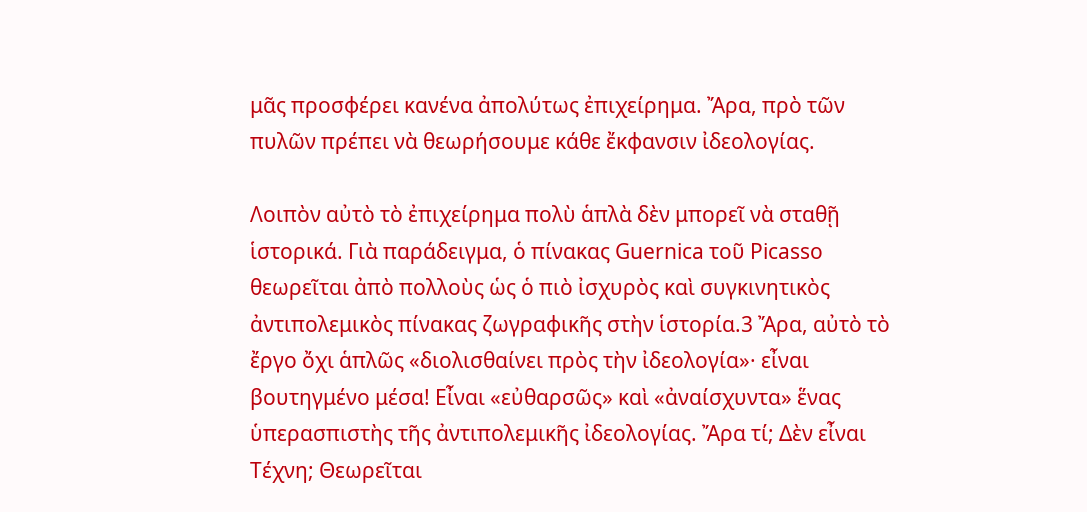μᾶς προσφέρει κανένα ἀπολύτως ἐπιχείρημα. Ἄρα, πρὸ τῶν πυλῶν πρέπει νὰ θεωρήσουμε κάθε ἔκφανσιν ἰδεολογίας.

Λοιπὸν αὐτὸ τὸ ἐπιχείρημα πολὺ ἁπλὰ δὲν μπορεῖ νὰ σταθῇ ἱστορικά. Γιὰ παράδειγμα, ὁ πίνακας Guernica τοῦ Picasso θεωρεῖται ἀπὸ πολλοὺς ὡς ὁ πιὸ ἰσχυρὸς καὶ συγκινητικὸς ἀντιπολεμικὸς πίνακας ζωγραφικῆς στὴν ἱστορία.3 Ἄρα, αὐτὸ τὸ ἔργο ὄχι ἁπλῶς «διολισθαίνει πρὸς τὴν ἰδεολογία»· εἶναι βουτηγμένο μέσα! Εἶναι «εὐθαρσῶς» καὶ «ἀναίσχυντα» ἕνας ὑπερασπιστὴς τῆς ἀντιπολεμικῆς ἰδεολογίας. Ἄρα τί; Δὲν εἶναι Τέχνη; Θεωρεῖται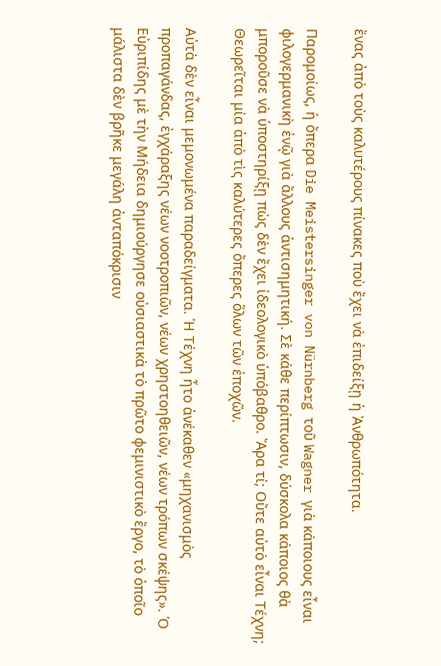ἕνας ἀπὸ τοὺς καλυτέρους πίνακες ποὺ ἔχει νὰ ἐπιδείξῃ ἡ Ἀνθρωπότητα.

Παρομοίως, ἡ ὄπερα Die Meistersinger von Nürnberg τοῦ Wagner γιὰ κάποιους εἶναι φιλογερμανικὴ ἐνῷ γιὰ ἄλλους ἀντισημητική. Σὲ κάθε περίπτωσιν, δύσκολα κάποιος θὰ μποροῦσε νὰ ὑποστηρίξῃ πὼς δὲν ἔχει ἰδεολογικὸ ὑπόβαθρο. Ἄρα τί; Οὔτε αὐτὸ εἶναι Τέχνη; Θεωρεῖται μία ἀπὸ τὶς καλύτερες ὄπερες ὅλων τῶν ἐποχῶν.

Αὐτὰ δὲν εἶναι μεμονωμένα παραδείγματα. Ἡ Τέχνη ἦτο ἀνέκαθεν «μηχανισμὸς προπαγάνδας, ἐγχάραξης νέων νοοτροπιῶν, νέων χρηστοηθειῶν, νέων τρόπων σκέψης». Ὁ Εὐριπίδης μὲ τὴν Μήδεια δημιούργησε οὐσιαστικὰ τὸ πρῶτο φεμινιστικὸ ἔργο, τὸ ὁποῖο μάλιστα δὲν βρῆκε μεγάλη ἀνταπόκρισιν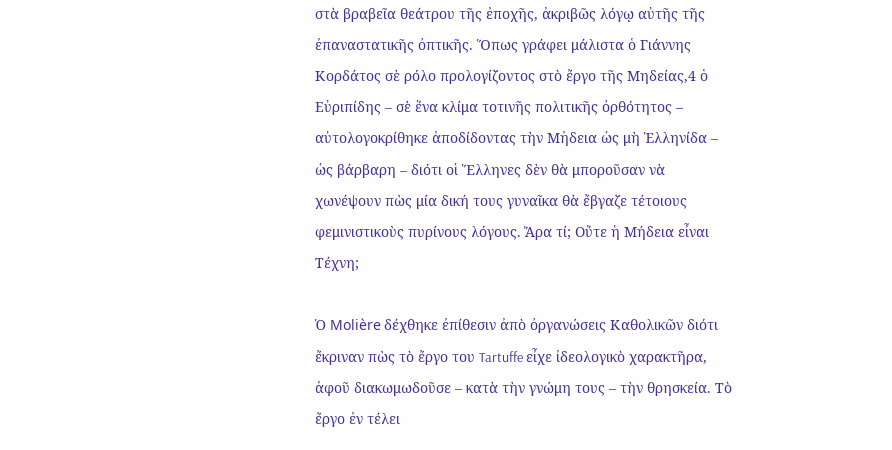στὰ βραβεῖα θεάτρου τῆς ἐποχῆς, ἀκριβῶς λόγῳ αὐτῆς τῆς ἐπαναστατικῆς ὀπτικῆς. Ὅπως γράφει μάλιστα ὁ Γιάννης Κορδάτος σὲ ρόλο προλογίζοντος στὸ ἔργο τῆς Μηδείας,4 ὁ Εὐριπίδης – σὲ ἕνα κλίμα τοτινῆς πολιτικῆς ὀρθότητος – αὐτολογοκρίθηκε ἀποδίδοντας τὴν Μἠδεια ὡς μὴ Ἑλληνίδα – ὡς βάρβαρη – διότι οἱ Ἕλληνες δὲν θὰ μποροῦσαν νὰ χωνέψουν πὼς μία δική τους γυναῖκα θὰ ἔβγαζε τέτοιους φεμινιστικοὺς πυρίνους λόγους. Ἄρα τί; Οὔτε ἡ Μήδεια εἶναι Τέχνη;

Ὁ Molière δέχθηκε ἐπίθεσιν ἀπὸ ὀργανώσεις Καθολικῶν διότι ἔκριναν πὼς τὸ ἔργο του Tartuffe εἶχε ἰδεολογικὸ χαρακτῆρα, ἀφοῦ διακωμωδοῦσε – κατὰ τὴν γνώμη τους – τὴν θρησκεία. Τὸ ἔργο ἐν τέλει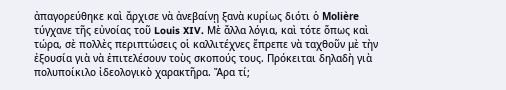ἀπαγορεύθηκε καὶ ἄρχισε νὰ ἀνεβαίνῃ ξανὰ κυρίως διότι ὁ Molière τύγχανε τῆς εὐνοίας τοῦ Louis XIV. Μὲ ἄλλα λόγια, καὶ τότε ὅπως καὶ τώρα, σὲ πολλὲς περιπτώσεις οἱ καλλιτέχνες ἔπρεπε νὰ ταχθοῦν μὲ τὴν ἐξουσία γιὰ νὰ ἐπιτελέσουν τοὺς σκοπούς τους. Πρόκειται δηλαδὴ γιὰ πολυποίκιλο ἰδεολογικὸ χαρακτῆρα. Ἄρα τί;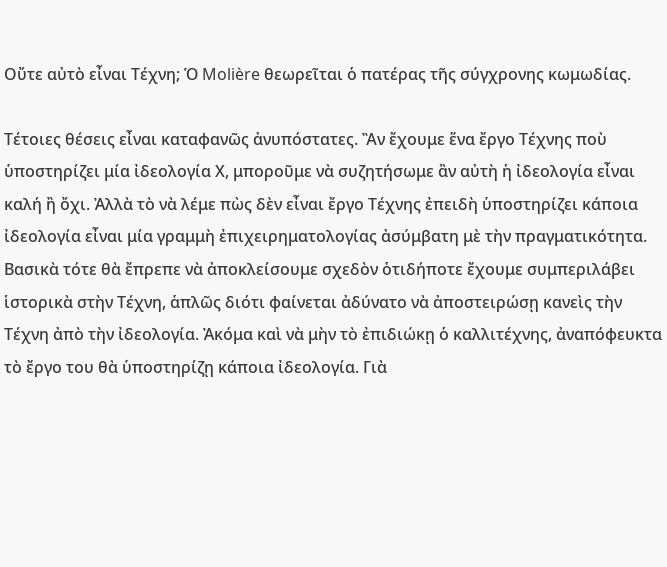Οὔτε αὐτὸ εἶναι Τέχνη; Ὁ Molière θεωρεῖται ὁ πατέρας τῆς σύγχρονης κωμωδίας.

Τέτοιες θέσεις εἶναι καταφανῶς ἀνυπόστατες. Ἂν ἔχουμε ἕνα ἔργο Τέχνης ποὺ ὑποστηρίζει μία ἰδεολογία Χ, μποροῦμε νὰ συζητήσωμε ἂν αὐτὴ ἡ ἰδεολογία εἶναι καλή ἢ ὄχι. Ἀλλὰ τὸ νὰ λέμε πὼς δὲν εἶναι ἔργο Τέχνης ἐπειδὴ ὑποστηρίζει κάποια ἰδεολογία εἶναι μία γραμμὴ ἐπιχειρηματολογίας ἀσύμβατη μὲ τὴν πραγματικότητα. Βασικὰ τότε θὰ ἔπρεπε νὰ ἀποκλείσουμε σχεδὸν ὁτιδήποτε ἔχουμε συμπεριλάβει ἱστορικὰ στὴν Τέχνη, ἁπλῶς διότι φαίνεται ἀδύνατο νὰ ἀποστειρώσῃ κανεὶς τὴν Τέχνη ἀπὸ τὴν ἰδεολογία. Ἀκόμα καὶ νὰ μὴν τὸ ἐπιδιώκῃ ὁ καλλιτέχνης, ἀναπόφευκτα τὸ ἔργο του θὰ ὑποστηρίζῃ κάποια ἰδεολογία. Γιὰ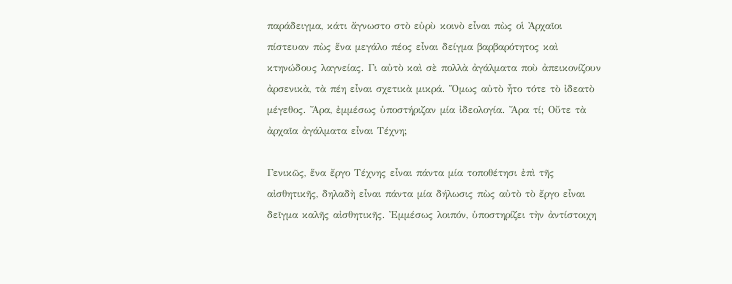παράδειγμα, κάτι ἄγνωστο στὸ εὐρὺ κοινὸ εἶναι πὼς οἱ Ἀρχαῖοι πίστευαν πὼς ἕνα μεγάλο πέος εἶναι δείγμα βαρβαρότητος καὶ κτηνώδους λαγνείας. Γι αὐτὸ καὶ σὲ πολλὰ ἀγάλματα ποὺ ἀπεικονίζουν ἀρσενικὰ, τὰ πέη εἶναι σχετικὰ μικρά. Ὅμως αὐτὸ ἦτο τότε τὸ ἰδεατὸ μέγεθος. Ἄρα, ἐμμέσως ὑποστήριζαν μία ἰδεολογία. Ἄρα τί; Οὔτε τὰ ἀρχαῖα ἀγάλματα εἶναι Τέχνη;

Γενικῶς, ἕνα ἔργο Τέχνης εἶναι πάντα μία τοποθέτησι ἐπὶ τῆς αἰσθητικῆς, δηλαδὴ εἶναι πάντα μία δήλωσις πὼς αὐτὸ τὸ ἔργο εἶναι δεῖγμα καλῆς αἰσθητικῆς. Ἐμμέσως λοιπόν, ὑποστηρίζει τὴν ἀντίστοιχη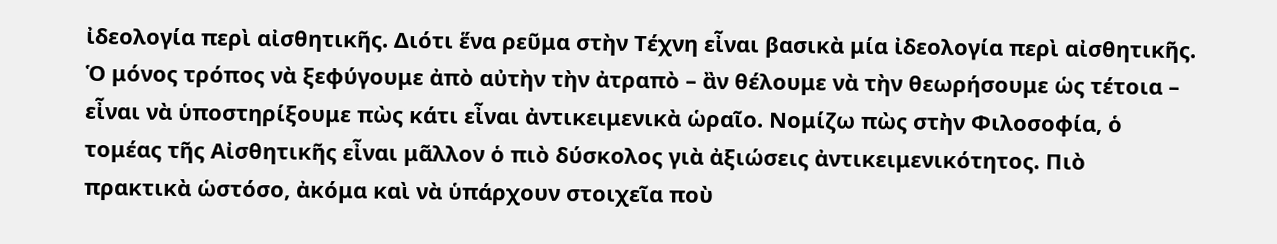ἰδεολογία περὶ αἰσθητικῆς. Διότι ἕνα ρεῦμα στὴν Τέχνη εἶναι βασικὰ μία ἰδεολογία περὶ αἰσθητικῆς. Ὁ μόνος τρόπος νὰ ξεφύγουμε ἀπὸ αὐτὴν τὴν ἀτραπὸ – ἂν θέλουμε νὰ τὴν θεωρήσουμε ὡς τέτοια – εἶναι νὰ ὑποστηρίξουμε πὼς κάτι εἶναι ἀντικειμενικὰ ὡραῖο. Νομίζω πὼς στὴν Φιλοσοφία, ὁ τομέας τῆς Αἰσθητικῆς εἶναι μᾶλλον ὁ πιὸ δύσκολος γιὰ ἀξιώσεις ἀντικειμενικότητος. Πιὸ πρακτικὰ ὡστόσο, ἀκόμα καὶ νὰ ὑπάρχουν στοιχεῖα ποὺ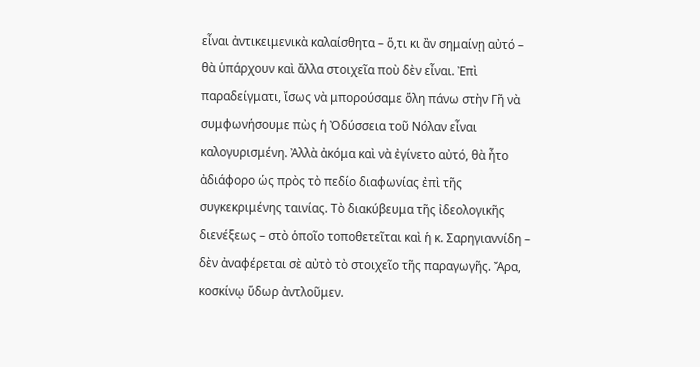εἶναι ἀντικειμενικὰ καλαίσθητα – ὅ,τι κι ἂν σημαίνῃ αὐτό – θὰ ὑπάρχουν καὶ ἄλλα στοιχεῖα ποὺ δὲν εἶναι. Ἐπὶ παραδείγματι, ἴσως νὰ μπορούσαμε ὅλη πάνω στὴν Γῆ νὰ συμφωνήσουμε πὼς ἡ Ὀδύσσεια τοῦ Νόλαν εἶναι καλογυρισμένη. Ἀλλὰ ἀκόμα καὶ νὰ ἐγίνετο αὐτό, θὰ ἦτο ἀδιάφορο ὡς πρὸς τὸ πεδίο διαφωνίας ἐπὶ τῆς συγκεκριμένης ταινίας. Τὸ διακύβευμα τῆς ἰδεολογικῆς διενέξεως – στὸ ὁποῖο τοποθετεῖται καὶ ἡ κ. Σαρηγιαννίδη – δὲν ἀναφέρεται σὲ αὐτὸ τὸ στοιχεῖο τῆς παραγωγῆς. Ἄρα, κοσκίνῳ ὕδωρ ἀντλοῦμεν.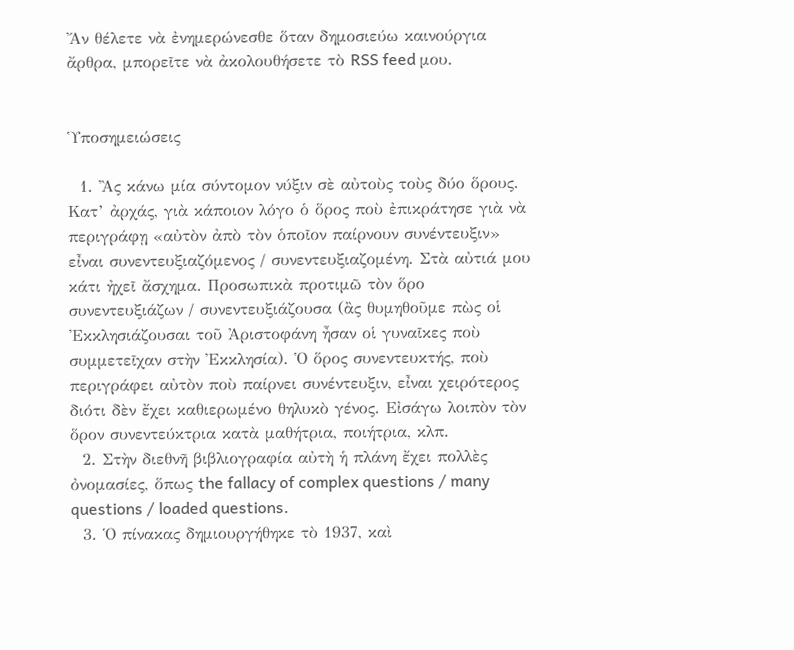Ἄν θέλετε νὰ ἐνημερώνεσθε ὅταν δημοσιεύω καινούργια ἄρθρα, μπορεῖτε νὰ ἀκολουθήσετε τὸ RSS feed μου.


Ὑποσημειώσεις

  1. Ἂς κάνω μία σύντομον νύξιν σὲ αὐτοὺς τοὺς δύο ὅρους. Κατ’ ἀρχάς, γιὰ κάποιον λόγο ὁ ὅρος ποὺ ἐπικράτησε γιὰ νὰ περιγράφῃ «αὐτὸν ἀπὸ τὸν ὁποῖον παίρνουν συνέντευξιν» εἶναι συνεντευξιαζόμενος / συνεντευξιαζομένη. Στὰ αὐτιά μου κάτι ἠχεῖ ἄσχημα. Προσωπικὰ προτιμῶ τὸν ὅρο συνεντευξιάζων / συνεντευξιάζουσα (ἂς θυμηθοῦμε πὼς οἱ Ἐκκλησιάζουσαι τοῦ Ἀριστοφάνη ἦσαν οἱ γυναῖκες ποὺ συμμετεῖχαν στὴν Ἐκκλησία). Ὁ ὅρος συνεντευκτής, ποὺ περιγράφει αὐτὸν ποὺ παίρνει συνέντευξιν, εἶναι χειρότερος διότι δὲν ἔχει καθιερωμένο θηλυκὸ γένος. Εἰσάγω λοιπὸν τὸν ὅρον συνεντεύκτρια κατὰ μαθήτρια, ποιήτρια, κλπ.
  2. Στὴν διεθνῆ βιβλιογραφία αὐτὴ ἡ πλάνη ἔχει πολλὲς ὀνομασίες, ὅπως the fallacy of complex questions / many questions / loaded questions.
  3. Ὁ πίνακας δημιουργήθηκε τὸ 1937, καὶ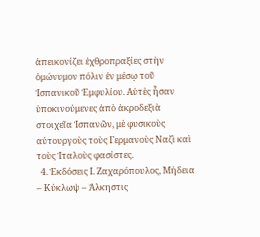ἀπεικονίζει ἐχθροπραξίες στὴν ὁμώνυμον πόλιν ἐν μέσῳ τοῦ Ἱσπανικοῦ Ἐμφυλίου. Αὐτὲς ἦσαν ὑποκινούμενες ἀπὸ ἀκροδεξιὰ στοιχεῖα Ἱσπανῶν, μὲ φυσικοὺς αὐτουργοὺς τοὺς Γερμανοὺς Ναζὶ καὶ τοὺς Ἰταλοὺς φασίστες.
  4. Ἐκδόσεις Ι. Ζαχαρόπουλος, Μήδεια – Κύκλωψ – Άλκηστις